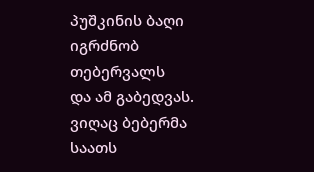პუშკინის ბაღი
იგრძნობ
თებერვალს
და ამ გაბედვას.
ვიღაც ბებერმა
საათს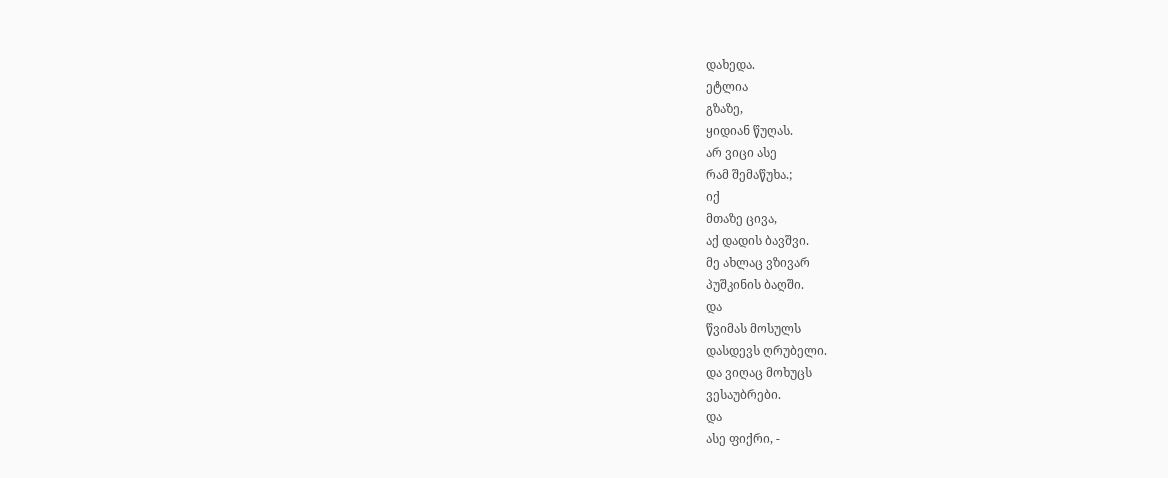დახედა.
ეტლია
გზაზე,
ყიდიან წუღას.
არ ვიცი ასე
რამ შემაწუხა.;
იქ
მთაზე ცივა,
აქ დადის ბავშვი.
მე ახლაც ვზივარ
პუშკინის ბაღში.
და
წვიმას მოსულს
დასდევს ღრუბელი.
და ვიღაც მოხუცს
ვესაუბრები.
და
ასე ფიქრი, -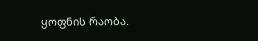ყოფნის რაობა.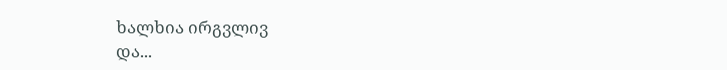ხალხია ირგვლივ
და...